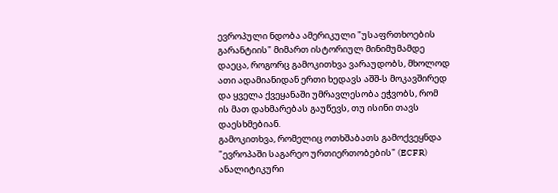ევროპული ნდობა ამერიკული "უსაფრთხოების გარანტიის" მიმართ ისტორიულ მინიმუმამდე დაეცა, როგორც გამოკითხვა ვარაუდობს, მხოლოდ ათი ადამიანიდან ერთი ხედავს აშშ-ს მოკავშირედ და ყველა ქვეყანაში უმრავლესობა ეჭვობს, რომ ის მათ დახმარებას გაუწევს, თუ ისინი თავს დაესხმებიან.
გამოკითხვა, რომელიც ოთხშაბათს გამოქვეყნდა "ევროპაში საგარეო ურთიერთობების" (ECFR) ანალიტიკური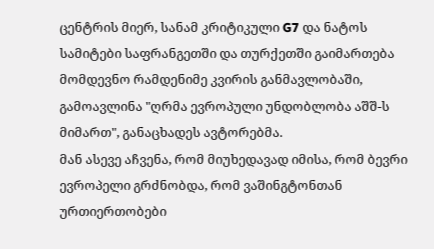ცენტრის მიერ, სანამ კრიტიკული G7 და ნატოს სამიტები საფრანგეთში და თურქეთში გაიმართება მომდევნო რამდენიმე კვირის განმავლობაში, გამოავლინა "ღრმა ევროპული უნდობლობა აშშ-ს მიმართ", განაცხადეს ავტორებმა.
მან ასევე აჩვენა, რომ მიუხედავად იმისა, რომ ბევრი ევროპელი გრძნობდა, რომ ვაშინგტონთან ურთიერთობები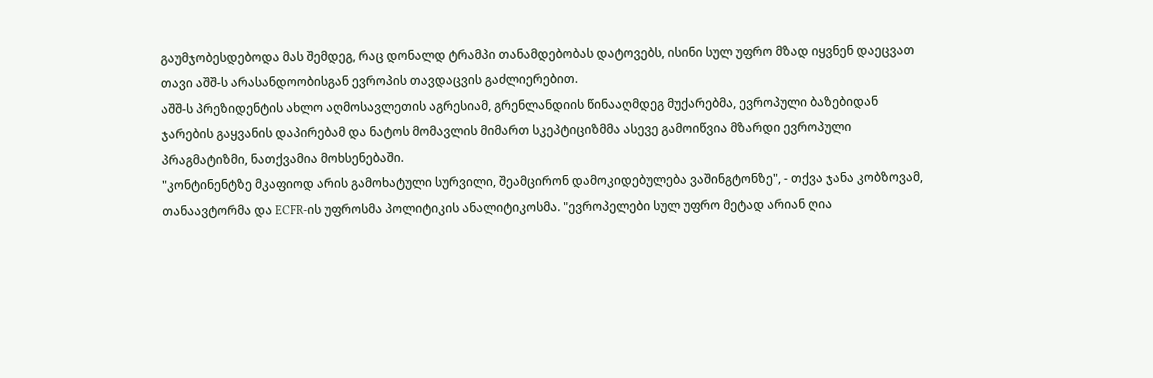გაუმჯობესდებოდა მას შემდეგ, რაც დონალდ ტრამპი თანამდებობას დატოვებს, ისინი სულ უფრო მზად იყვნენ დაეცვათ თავი აშშ-ს არასანდოობისგან ევროპის თავდაცვის გაძლიერებით.
აშშ-ს პრეზიდენტის ახლო აღმოსავლეთის აგრესიამ, გრენლანდიის წინააღმდეგ მუქარებმა, ევროპული ბაზებიდან ჯარების გაყვანის დაპირებამ და ნატოს მომავლის მიმართ სკეპტიციზმმა ასევე გამოიწვია მზარდი ევროპული პრაგმატიზმი, ნათქვამია მოხსენებაში.
"კონტინენტზე მკაფიოდ არის გამოხატული სურვილი, შეამცირონ დამოკიდებულება ვაშინგტონზე", - თქვა ჯანა კობზოვამ, თანაავტორმა და ECFR-ის უფროსმა პოლიტიკის ანალიტიკოსმა. "ევროპელები სულ უფრო მეტად არიან ღია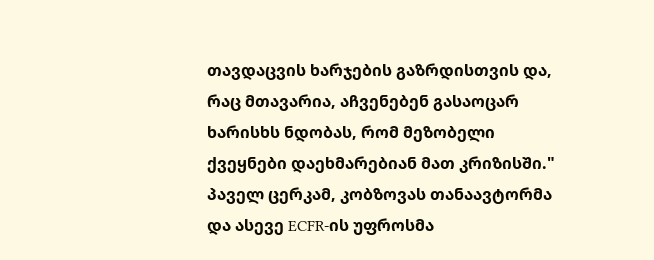თავდაცვის ხარჯების გაზრდისთვის და, რაც მთავარია, აჩვენებენ გასაოცარ ხარისხს ნდობას, რომ მეზობელი ქვეყნები დაეხმარებიან მათ კრიზისში."
პაველ ცერკამ, კობზოვას თანაავტორმა და ასევე ECFR-ის უფროსმა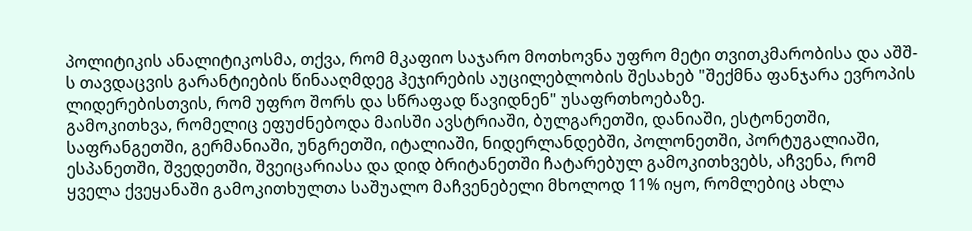პოლიტიკის ანალიტიკოსმა, თქვა, რომ მკაფიო საჯარო მოთხოვნა უფრო მეტი თვითკმარობისა და აშშ-ს თავდაცვის გარანტიების წინააღმდეგ ჰეჯირების აუცილებლობის შესახებ "შექმნა ფანჯარა ევროპის ლიდერებისთვის, რომ უფრო შორს და სწრაფად წავიდნენ" უსაფრთხოებაზე.
გამოკითხვა, რომელიც ეფუძნებოდა მაისში ავსტრიაში, ბულგარეთში, დანიაში, ესტონეთში, საფრანგეთში, გერმანიაში, უნგრეთში, იტალიაში, ნიდერლანდებში, პოლონეთში, პორტუგალიაში, ესპანეთში, შვედეთში, შვეიცარიასა და დიდ ბრიტანეთში ჩატარებულ გამოკითხვებს, აჩვენა, რომ ყველა ქვეყანაში გამოკითხულთა საშუალო მაჩვენებელი მხოლოდ 11% იყო, რომლებიც ახლა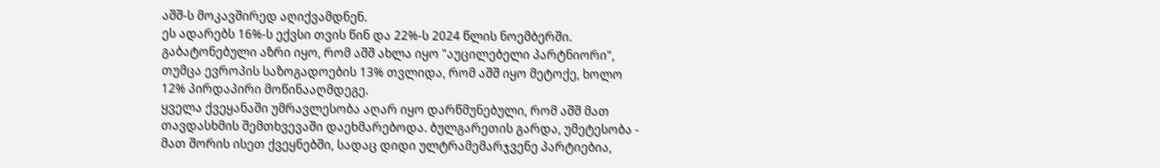აშშ-ს მოკავშირედ აღიქვამდნენ.
ეს ადარებს 16%-ს ექვსი თვის წინ და 22%-ს 2024 წლის ნოემბერში. გაბატონებული აზრი იყო, რომ აშშ ახლა იყო "აუცილებელი პარტნიორი", თუმცა ევროპის საზოგადოების 13% თვლიდა, რომ აშშ იყო მეტოქე, ხოლო 12% პირდაპირი მოწინააღმდეგე.
ყველა ქვეყანაში უმრავლესობა აღარ იყო დარწმუნებული, რომ აშშ მათ თავდასხმის შემთხვევაში დაეხმარებოდა. ბულგარეთის გარდა, უმეტესობა - მათ შორის ისეთ ქვეყნებში, სადაც დიდი ულტრამემარჯვენე პარტიებია,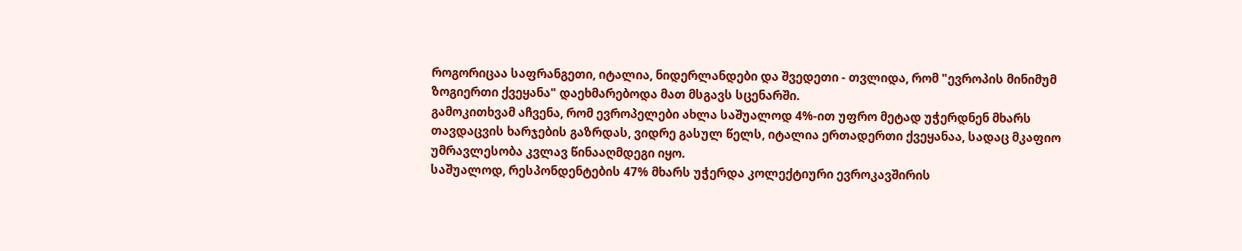როგორიცაა საფრანგეთი, იტალია, ნიდერლანდები და შვედეთი - თვლიდა, რომ "ევროპის მინიმუმ ზოგიერთი ქვეყანა" დაეხმარებოდა მათ მსგავს სცენარში.
გამოკითხვამ აჩვენა, რომ ევროპელები ახლა საშუალოდ 4%-ით უფრო მეტად უჭერდნენ მხარს თავდაცვის ხარჯების გაზრდას, ვიდრე გასულ წელს, იტალია ერთადერთი ქვეყანაა, სადაც მკაფიო უმრავლესობა კვლავ წინააღმდეგი იყო.
საშუალოდ, რესპონდენტების 47% მხარს უჭერდა კოლექტიური ევროკავშირის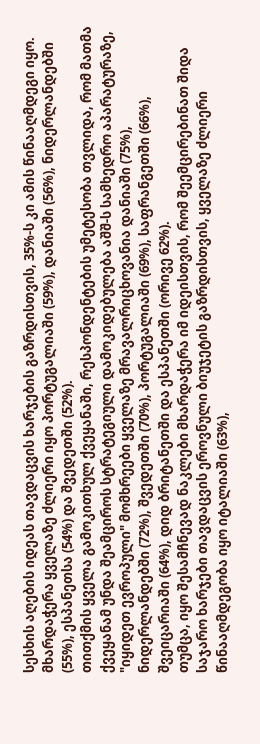სესხის აღების იდეას თავდაცვის ხარჯების გაზრდისთვის, 35%-ს კი ამის წინააღმდეგი იყო. მხარდაჭერა ყველაზე ძლიერი იყო პორტუგალიაში (59%), დანიაში (56%), ნიდერლანდებში (55%), ესპანეთსა (54%) და შვედეთში (52%).
თითქმის ყველა გამოკითხულ ქვეყანაში, რესპონდენტების უმეტესობა თვლიდა, რომ მათმა ქვეყანამ უნდა შეამციროს სტრატეგიული დამოკიდებულება აშშ-ს სამხედრო აპარატურაზე, "იყიდეთ ევროპული" მომხრეები ყველაზე მრავალრიცხოვანია დანიაში (75%), ნიდერლანდებში (72%), შვედეთში (70%), პორტუგალიაში (69%), საფრანგეთში (66%), შვეიცარიაში (64%), დიდ ბრიტანეთში და ესპანეთში (ორივე 62%).
თუმცა, იყო შესამჩნევად ნაკლები მხარდაჭერა იმ იდეისთვის, რომ შეემცირებინათ შიდა საჯარო ხარჯები თავდაცვის ეროვნული ბიუჯეტის გაზრდისთვის, ყველაზე ძლიერი წინააღმდეგობა იყო იტალიაში (63%),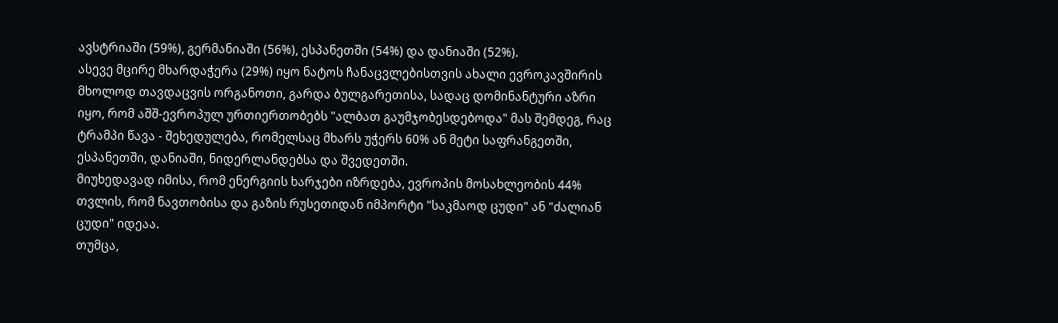ავსტრიაში (59%), გერმანიაში (56%), ესპანეთში (54%) და დანიაში (52%).
ასევე მცირე მხარდაჭერა (29%) იყო ნატოს ჩანაცვლებისთვის ახალი ევროკავშირის მხოლოდ თავდაცვის ორგანოთი, გარდა ბულგარეთისა, სადაც დომინანტური აზრი იყო, რომ აშშ-ევროპულ ურთიერთობებს "ალბათ გაუმჯობესდებოდა" მას შემდეგ, რაც ტრამპი წავა - შეხედულება, რომელსაც მხარს უჭერს 60% ან მეტი საფრანგეთში, ესპანეთში, დანიაში, ნიდერლანდებსა და შვედეთში.
მიუხედავად იმისა, რომ ენერგიის ხარჯები იზრდება, ევროპის მოსახლეობის 44% თვლის, რომ ნავთობისა და გაზის რუსეთიდან იმპორტი "საკმაოდ ცუდი" ან "ძალიან ცუდი" იდეაა.
თუმცა,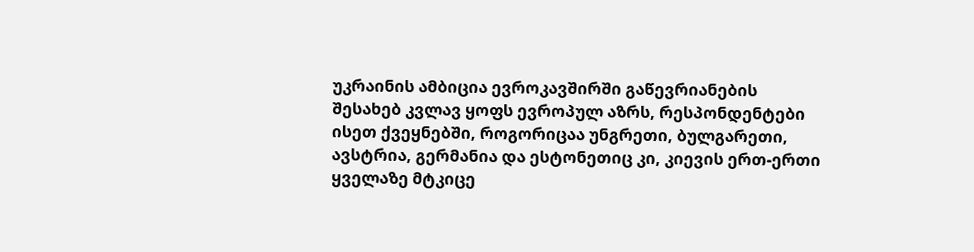უკრაინის ამბიცია ევროკავშირში გაწევრიანების შესახებ კვლავ ყოფს ევროპულ აზრს, რესპონდენტები ისეთ ქვეყნებში, როგორიცაა უნგრეთი, ბულგარეთი, ავსტრია, გერმანია და ესტონეთიც კი, კიევის ერთ-ერთი ყველაზე მტკიცე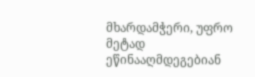მხარდამჭერი, უფრო მეტად ეწინააღმდეგებიან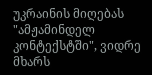უკრაინის მიღებას "ამჟამინდელ კონტექსტში", ვიდრე მხარს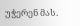უჭერენ მას.